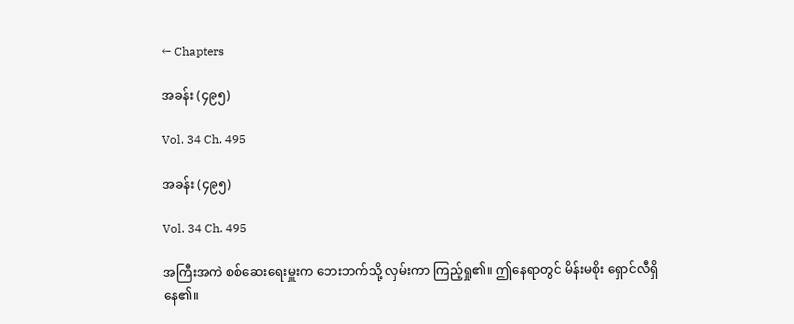← Chapters

အခန်း (၄၉၅)

Vol. 34 Ch. 495

အခန်း (၄၉၅)

Vol. 34 Ch. 495

အကြီးအကဲ စစ်ဆေးရေးမှူးက ဘေးဘက်သို့ လှမ်းကာ ကြည့်ရှု၏။ ဤနေရာတွင် မိန်းမစိုး ရှောင်လီရှိနေ၏။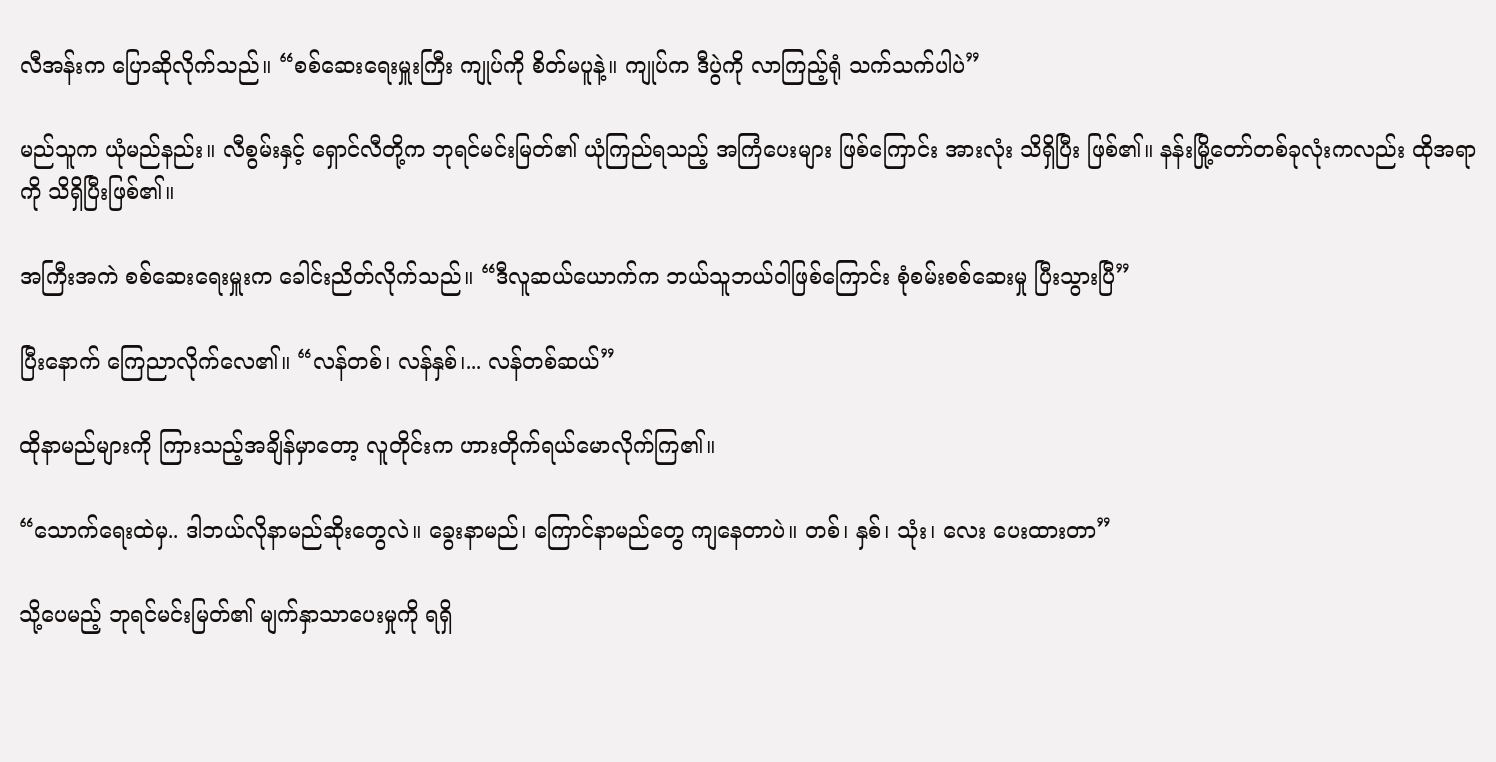လီအန်းက ပြောဆိုလိုက်သည်။ “စစ်ဆေးရေးမှူးကြီး ကျုပ်ကို စိတ်မပူနဲ့။ ကျုပ်က ဒီပွဲကို လာကြည့်ရုံ သက်သက်ပါပဲ”

မည်သူက ယုံမည်နည်း။ လီစွမ်းနှင့် ရှောင်လီတို့က ဘုရင်မင်းမြတ်၏ ယုံကြည်ရသည့် အကြံပေးများ ဖြစ်ကြောင်း အားလုံး သိရှိပြီး ဖြစ်၏။ နန်းမြို့တော်တစ်ခုလုံးကလည်း ထိုအရာကို သိရှိပြီးဖြစ်၏။

အကြီးအကဲ စစ်ဆေးရေးမှူးက ခေါင်းညိတ်လိုက်သည်။ “ဒီလူဆယ်ယောက်က ဘယ်သူဘယ်ဝါဖြစ်ကြောင်း စုံစမ်းစစ်ဆေးမှု ပြီးသွားပြီ”

ပြီးနောက် ကြေညာလိုက်လေ၏။ “လန်တစ်၊ လန်နှစ်၊... လန်တစ်ဆယ်”

ထိုနာမည်များကို ကြားသည့်အချိန်မှာတော့ လူတိုင်းက ဟားတိုက်ရယ်မောလိုက်ကြ၏။

“သောက်ရေးထဲမှ.. ဒါဘယ်လိုနာမည်ဆိုးတွေလဲ။ ခွေးနာမည်၊ ကြောင်နာမည်တွေ ကျနေတာပဲ။ တစ်၊ နှစ်၊ သုံး၊ လေး ပေးထားတာ”

သို့ပေမည့် ဘုရင်မင်းမြတ်၏ မျက်နှာသာပေးမှုကို ရရှိ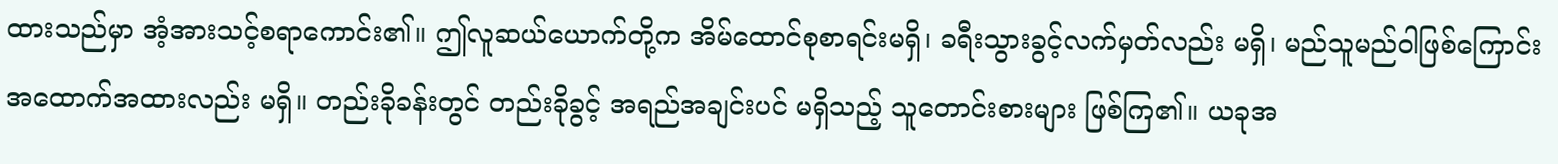ထားသည်မှာ အံ့အားသင့်စရာကောင်း၏။ ဤလူဆယ်ယောက်တို့က အိမ်ထောင်စုစာရင်းမရှိ၊ ခရီးသွားခွင့်လက်မှတ်လည်း မရှိ၊ မည်သူမည်ဝါဖြစ်ကြောင်း အထောက်အထားလည်း မရှိ။ တည်းခိုခန်းတွင် တည်းခိုခွင့် အရည်အချင်းပင် မရှိသည့် သူတောင်းစားများ ဖြစ်ကြ၏။ ယခုအ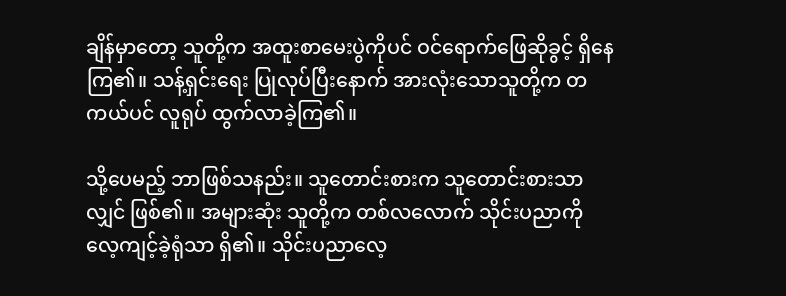ချိန်မှာတော့ သူတို့က အထူးစာမေးပွဲကိုပင် ဝင်ရောက်ဖြေဆိုခွင့် ရှိနေကြ၏။ သန့်ရှင်းရေး ပြုလုပ်ပြီးနောက် အားလုံးသောသူတို့က တကယ်ပင် လူရုပ် ထွက်လာခဲ့ကြ၏။

သို့ပေမည့် ဘာဖြစ်သနည်း။ သူတောင်းစားက သူတောင်းစားသာလျှင် ဖြစ်၏။ အများဆုံး သူတို့က တစ်လလောက် သိုင်းပညာကို လေ့ကျင့်ခဲ့ရုံသာ ရှိ၏။ သိုင်းပညာလေ့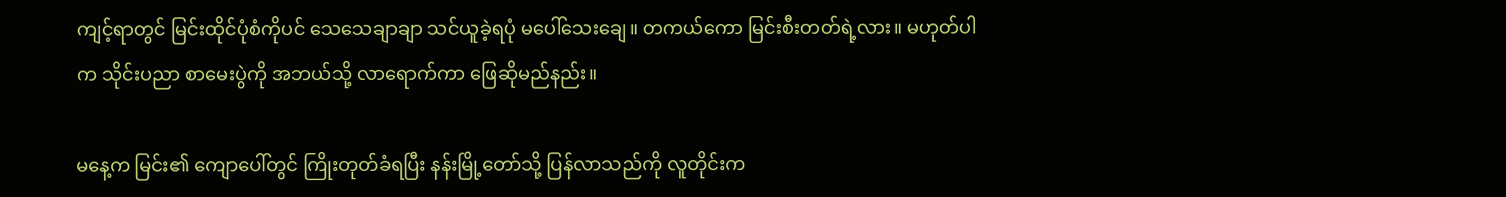ကျင့်ရာတွင် မြင်းထိုင်ပုံစံကိုပင် သေသေချာချာ သင်ယူခဲ့ရပုံ မပေါ်သေးချေ။ တကယ်ကော မြင်းစီးတတ်ရဲ့လား။ မဟုတ်ပါက သိုင်းပညာ စာမေးပွဲကို အဘယ်သို့ လာရောက်ကာ ဖြေဆိုမည်နည်း။

မနေ့က မြင်း၏ ကျောပေါ်တွင် ကြိုးတုတ်ခံရပြီး နန်းမြို့တော်သို့ ပြန်လာသည်ကို လူတိုင်းက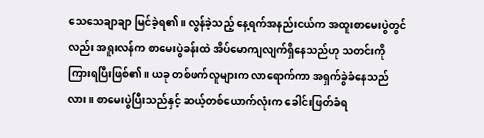သေသေချာချာ မြင်ခဲ့ရ၏။ လွန်ခဲ့သည့် နေ့ရက်အနည်းငယ်က အထူးစာမေးပွဲတွင်လည်း အရူးလန်က စာမေးပွဲခန်းထဲ အိပ်မောကျလျက်ရှိနေသည်ဟု သတင်းကို ကြားရပြီးဖြစ်၏။ ယခု တစ်ဖက်လူများက လာရောက်ကာ အရှက်ခွဲခံနေသည်လား။ စာမေးပွဲပြီးသည်နှင့် ဆယ့်တစ်ယောက်လုံးက ခေါင်းဖြတ်ခံရ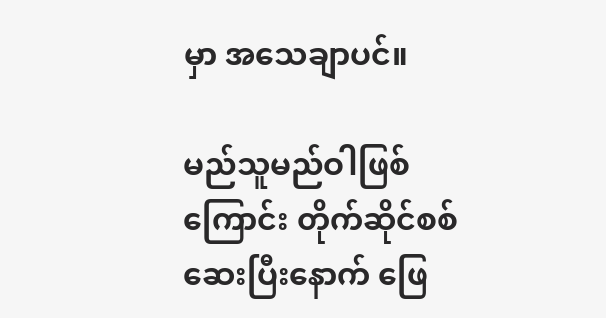မှာ အသေချာပင်။

မည်သူမည်ဝါဖြစ်ကြောင်း တိုက်ဆိုင်စစ်ဆေးပြီးနောက် ဖြေ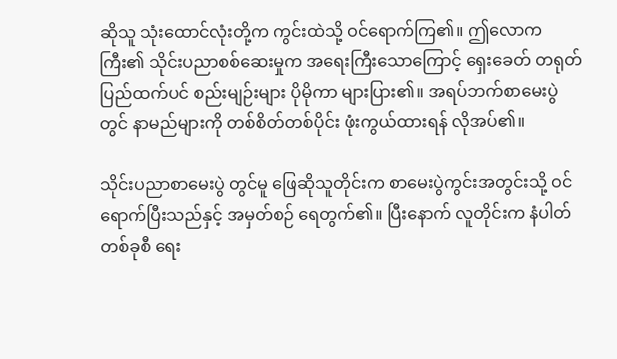ဆိုသူ သုံးထောင်လုံးတို့က ကွင်းထဲသို့ ဝင်ရောက်ကြ၏။ ဤလောကကြီး၏ သိုင်းပညာစစ်ဆေးမှုက အရေးကြီးသောကြောင့် ရှေးခေတ် တရုတ်ပြည်ထက်ပင် စည်းမျဉ်းများ ပိုမိုကာ များပြား၏။ အရပ်ဘက်စာမေးပွဲတွင် နာမည်များကို တစ်စိတ်တစ်ပိုင်း ဖုံးကွယ်ထားရန် လိုအပ်၏။

သိုင်းပညာစာမေးပွဲ တွင်မူ ဖြေဆိုသူတိုင်းက စာမေးပွဲကွင်းအတွင်းသို့ ဝင်ရောက်ပြီးသည်နှင့် အမှတ်စဉ် ရေတွက်၏။ ပြီးနောက် လူတိုင်းက နံပါတ်တစ်ခုစီ ရေး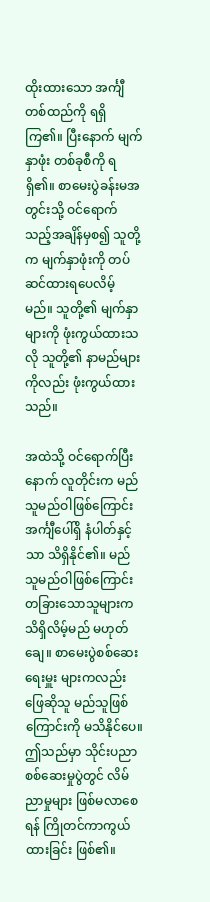ထိုးထားသော အင်္ကျီတစ်ထည်ကို ရရှိကြ၏။ ပြီးနောက် မျက်နှာဖုံး တစ်ခုစီကို ရရှိ၏။ စာမေးပွဲခန်းမအတွင်းသို့ ဝင်ရောက်သည့်အချိန်မှစ၍ သူတို့က မျက်နှာဖုံးကို တပ်ဆင်ထားရပေလိမ့်မည်။ သူတို့၏ မျက်နှာများကို ဖုံးကွယ်ထားသလို သူတို့၏ နာမည်များ ကိုလည်း ဖုံးကွယ်ထားသည်။

အထဲသို့ ဝင်ရောက်ပြီးနောက် လူတိုင်းက မည်သူမည်ဝါဖြစ်ကြောင်း အင်္ကျီပေါ်ရှိ နံပါတ်နှင့်သာ သိရှိနိုင်၏။ မည်သူမည်ဝါဖြစ်ကြောင်း တခြားသောသူများက သိရှိလိမ့်မည် မဟုတ်ချေ။ စာမေးပွဲစစ်ဆေးရေးမှူး များကလည်း ဖြေဆိုသူ မည်သူဖြစ်ကြောင်းကို မသိနိုင်ပေ။ ဤသည်မှာ သိုင်းပညာစစ်ဆေးမှုပွဲတွင် လိမ်ညာမှုများ ဖြစ်မလာစေရန် ကြိုတင်ကာကွယ်ထားခြင်း ဖြစ်၏။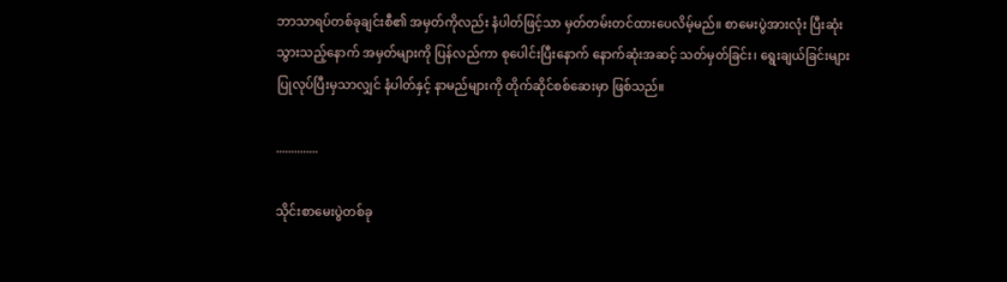ဘာသာရပ်တစ်ခုချင်းစီ၏ အမှတ်ကိုလည်း နံပါတ်ဖြင့်သာ မှတ်တမ်းတင်ထားပေလိမ့်မည်။ စာမေးပွဲအားလုံး ပြီးဆုံးသွားသည့်နောက် အမှတ်များကို ပြန်လည်ကာ စုပေါင်းပြီးနောက် နောက်ဆုံးအဆင့် သတ်မှတ်ခြင်း၊ ရွေးချယ်ခြင်းများ ပြုလုပ်ပြီးမှသာလျှင် နံပါတ်နှင့် နာမည်များကို တိုက်ဆိုင်စစ်ဆေးမှာ ဖြစ်သည်။

..............

သိုင်းစာမေးပွဲတစ်ခု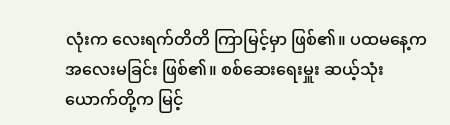လုံးက လေးရက်တိတိ ကြာမြင့်မှာ ဖြစ်၏။ ပထမနေ့က အလေးမခြင်း ဖြစ်၏။ စစ်ဆေးရေးမှူး ဆယ့်သုံးယောက်တို့က မြင့်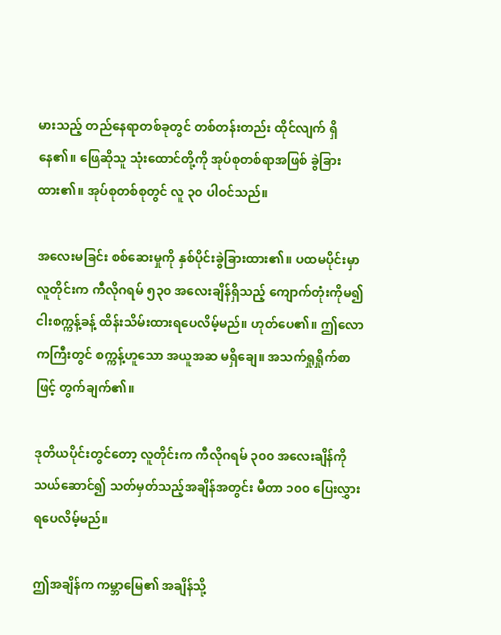မားသည့် တည်နေရာတစ်ခုတွင် တစ်တန်းတည်း ထိုင်လျက် ရှိနေ၏။ ဖြေဆိုသူ သုံးထောင်တို့ကို အုပ်စုတစ်ရာအဖြစ် ခွဲခြားထား၏။ အုပ်စုတစ်စုတွင် လူ ၃၀ ပါဝင်သည်။

အလေးမခြင်း စစ်ဆေးမှုကို နှစ်ပိုင်းခွဲခြားထား၏။ ပထမပိုင်းမှာ လူတိုင်းက ကီလိုဂရမ် ၅၃၀ အလေးချိန်ရှိသည့် ကျောက်တုံးကိုမ၍ ငါးစက္ကန့်ခန့် ထိန်းသိမ်းထားရပေလိမ့်မည်။ ဟုတ်ပေ၏။ ဤလောကကြီးတွင် စက္ကန့်ဟူသော အယူအဆ မရှိချေ။ အသက်ရှုရှိုက်စာဖြင့် တွက်ချက်၏။

ဒုတိယပိုင်းတွင်တော့ လူတိုင်းက ကီလိုဂရမ် ၃၀၀ အလေးချိန်ကို သယ်ဆောင်၍ သတ်မှတ်သည့်အချိန်အတွင်း မီတာ ၁၀၀ ပြေးလွှားရပေလိမ့်မည်။

ဤအချိန်က ကမ္ဘာမြေ၏ အချိန်သို့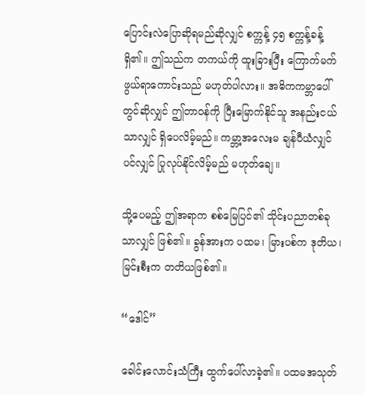ပြောင်းလဲပြောဆိုရမည်ဆိုလျှင် စက္ကန့် ၄၅ စက္ကန့်ခန့် ရှိ၏။ ဤသည်က တကယ်ကို ထူးခြားပြီး ကြောက်မက်ဖွယ်ရာကောင်းသည် မဟုတ်ပါလား။ အဓိကကမ္ဘာပေါ်တွင်ဆိုလျှင် ဤတာဝန်ကို ပြီးမြောက်နိုင်သူ အနည်းငယ်သာလျှင် ရှိပေလိမ့်မည်။ ကမ္ဘာ့အလေးမ ချန်ပီယံလျှင်ပင်လျှင် ပြုလုပ်နိုင်လိမ့်မည် မဟုတ်ချေ။

သို့ပေမည့် ဤအရာက စစ်မြေပြင်၏ သိုင်းပညာတစ်ခုသာလျှင် ဖြစ်၏။ ခွန်အားက ပထမ၊ မြားပစ်က ဒုတိယ၊ မြင်းစီးက တတိယဖြစ်၏။

“ဒေါင်”

ခေါင်းလောင်းသံကြီး ထွက်ပေါ်လာခဲ့၏။ ပထမအသုတ်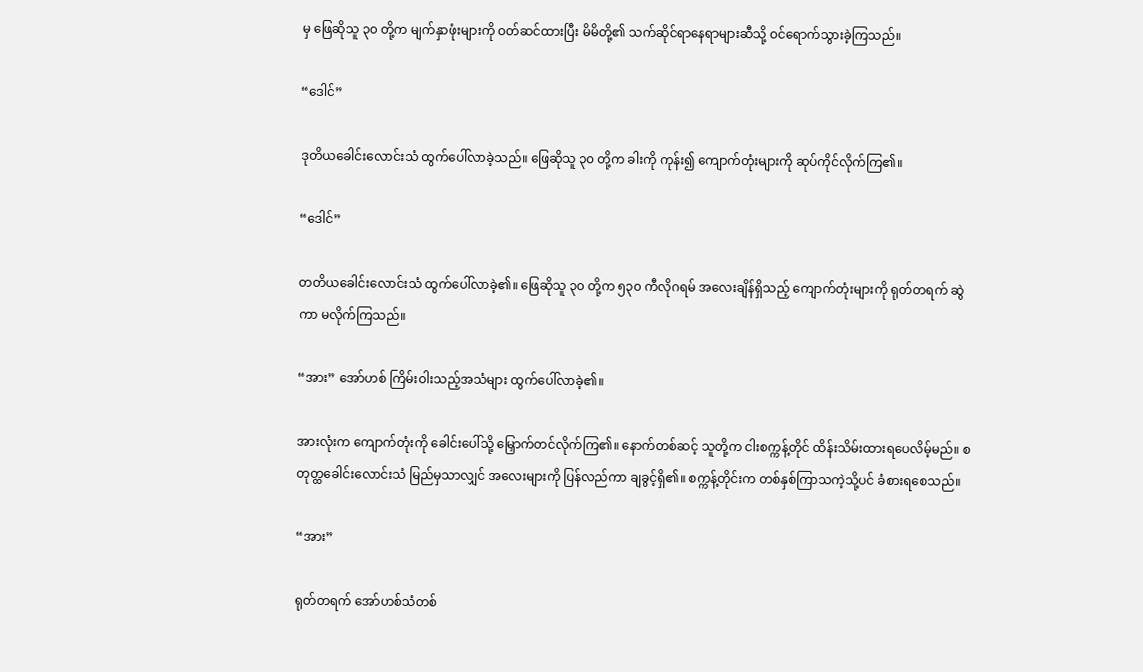မှ ဖြေဆိုသူ ၃၀ တို့က မျက်နှာဖုံးများကို ဝတ်ဆင်ထားပြီး မိမိတို့၏ သက်ဆိုင်ရာနေရာများဆီသို့ ဝင်ရောက်သွားခဲ့ကြသည်။

“ဒေါင်”

ဒုတိယခေါင်းလောင်းသံ ထွက်ပေါ်လာခဲ့သည်။ ဖြေဆိုသူ ၃၀ တို့က ခါးကို ကုန်း၍ ကျောက်တုံးများကို ဆုပ်ကိုင်လိုက်ကြ၏။

“ဒေါင်”

တတိယခေါင်းလောင်းသံ ထွက်ပေါ်လာခဲ့၏။ ဖြေဆိုသူ ၃၀ တို့က ၅၃၀ ကီလိုဂရမ် အလေးချိန်ရှိသည့် ကျောက်တုံးများကို ရုတ်တရက် ဆွဲကာ မလိုက်ကြသည်။

“အား” အော်ဟစ် ကြိမ်းဝါးသည့်အသံများ ထွက်ပေါ်လာခဲ့၏။

အားလုံးက ကျောက်တုံးကို ခေါင်းပေါ်သို့ မြှောက်တင်လိုက်ကြ၏။ နောက်တစ်ဆင့် သူတို့က ငါးစက္ကန့်တိုင် ထိန်းသိမ်းထားရပေလိမ့်မည်။ စတုတ္ထခေါင်းလောင်းသံ မြည်မှသာလျှင် အလေးများကို ပြန်လည်ကာ ချခွင့်ရှိ၏။ စက္ကန့်တိုင်းက တစ်နှစ်ကြာသကဲ့သို့ပင် ခံစားရစေသည်။

“အား”

ရုတ်တရက် အော်ဟစ်သံတစ်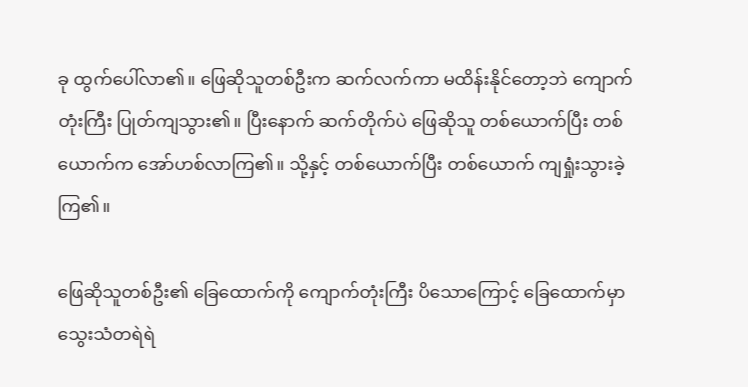ခု ထွက်ပေါ်လာ၏။ ဖြေဆိုသူတစ်ဦးက ဆက်လက်ကာ မထိန်းနိုင်တော့ဘဲ ကျောက်တုံးကြီး ပြုတ်ကျသွား၏။ ပြီးနောက် ဆက်တိုက်ပဲ ဖြေဆိုသူ တစ်ယောက်ပြီး တစ်ယောက်က အော်ဟစ်လာကြ၏။ သို့နှင့် တစ်ယောက်ပြီး တစ်ယောက် ကျရှုံးသွားခဲ့ကြ၏။

ဖြေဆိုသူတစ်ဦး၏ ခြေထောက်ကို ကျောက်တုံးကြီး ပိသောကြောင့် ခြေထောက်မှာ သွေးသံတရဲရဲ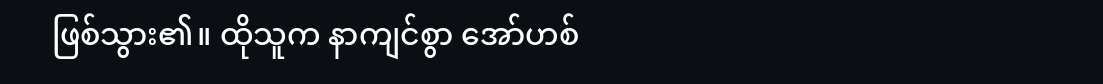ဖြစ်သွား၏။ ထိုသူက နာကျင်စွာ အော်ဟစ်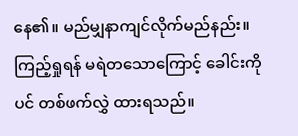နေ၏။ မည်မျှနာကျင်လိုက်မည်နည်း။ ကြည့်ရှုရန် မရဲတသောကြောင့် ခေါင်းကိုပင် တစ်ဖက်လွှဲ ထားရသည်။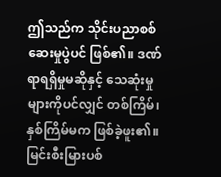ဤသည်က သိုင်းပညာစစ်ဆေးမှုပွဲပင် ဖြစ်၏။ ဒဏ်ရာရရှိမှုမဆိုနှင့် သေဆုံးမှုများကိုပင်လျှင် တစ်ကြိမ်၊ နှစ်ကြိမ်မက ဖြစ်ခဲ့ဖူး၏။ မြင်းစီးမြားပစ်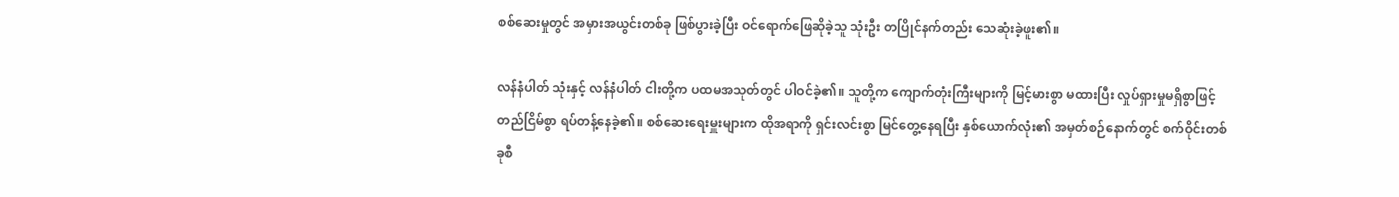စစ်ဆေးမှုတွင် အမှားအယွင်းတစ်ခု ဖြစ်ပွားခဲ့ပြီး ဝင်ရောက်ဖြေဆိုခဲ့သူ သုံးဦး တပြိုင်နက်တည်း သေဆုံးခဲ့ဖူး၏။

လန်နံပါတ် သုံးနှင့် လန်နံပါတ် ငါးတို့က ပထမအသုတ်တွင် ပါဝင်ခဲ့၏။ သူတို့က ကျောက်တုံးကြီးများကို မြင့်မားစွာ မထားပြီး လှုပ်ရှားမှုမရှိစွာဖြင့် တည်ငြိမ်စွာ ရပ်တန့်နေခဲ့၏။ စစ်ဆေးရေးမှူးများက ထိုအရာကို ရှင်းလင်းစွာ မြင်တွေ့နေရပြီး နှစ်ယောက်လုံး၏ အမှတ်စဉ်နောက်တွင် စက်ဝိုင်းတစ်ခုစီ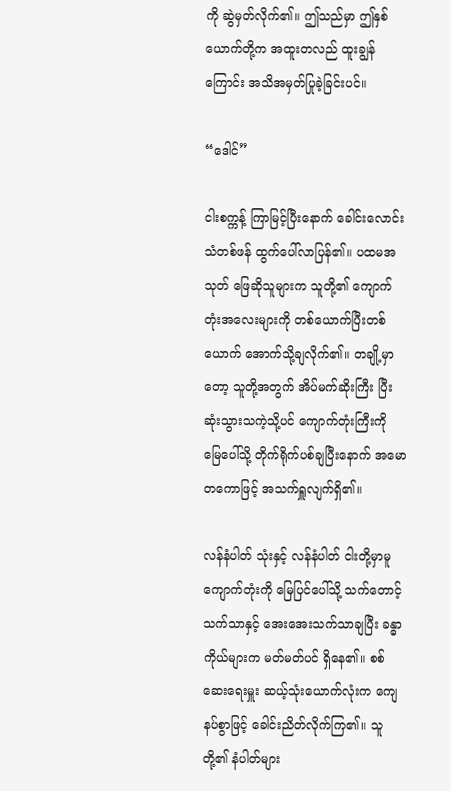ကို ဆွဲမှတ်လိုက်၏။ ဤသည်မှာ ဤနှစ်ယောက်တို့က အထူးတလည် ထူးချွန်ကြောင်း အသိအမှတ်ပြုခဲ့ခြင်းပင်။

“ဒေါင်”

ငါးစက္ကန့် ကြာမြင့်ပြီးနောက် ခေါင်းလောင်းသံတစ်ဖန် ထွက်ပေါ်လာပြန်၏။ ပထမအသုတ် ဖြေဆိုသူများက သူတို့၏ ကျောက်တုံးအလေးများကို တစ်ယောက်ပြီးတစ်ယောက် အောက်သို့ချလိုက်၏။ တချို့မှာတော့ သူတို့အတွက် အိပ်မက်ဆိုးကြီး ပြီးဆုံးသွားသကဲ့သို့ပင် ကျောက်တုံးကြီးကို မြေပေါ်သို့ တိုက်ရိုက်ပစ်ချပြီးနောက် အမောတကောဖြင့် အသက်ရှူလျက်ရှိ၏။

လန်နံပါတ် သုံးနှင့် လန်နံပါတ် ငါးတို့မှာမူ ကျောက်တုံးကို မြေပြင်ပေါ်သို့ သက်တောင့်သက်သာနှင့် အေးအေးသက်သာချပြီး ခန္ဓာကိုယ်များက မတ်မတ်ပင် ရှိနေ၏။ စစ်ဆေးရေးမှူး ဆယ့်သုံးယောက်လုံးက ကျေနပ်စွာဖြင့် ခေါင်းညိတ်လိုက်ကြ၏။ သူတို့၏ နံပါတ်များ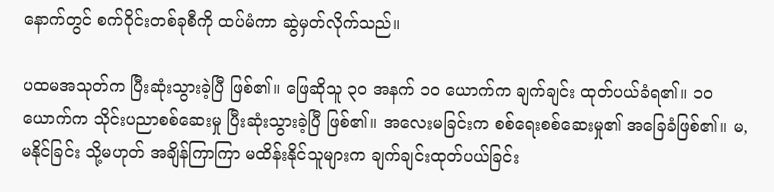နောက်တွင် စက်ဝိုင်းတစ်ခုစီကို ထပ်မံကာ ဆွဲမှတ်လိုက်သည်။

ပထမအသုတ်က ပြီးဆုံးသွားခဲ့ပြီ ဖြစ်၏။ ဖြေဆိုသူ ၃၀ အနက် ၁၀ ယောက်က ချက်ချင်း ထုတ်ပယ်ခံရ၏။ ၁၀ ယောက်က သိုင်းပညာစစ်ဆေးမှု ပြီးဆုံးသွားခဲ့ပြီ ဖြစ်၏။ အလေးမခြင်းက စစ်ရေးစစ်ဆေးမှု၏ အခြေခံဖြစ်၏။ မ,မနိုင်ခြင်း သို့မဟုတ် အချိန်ကြာကြာ မထိန်းနိုင်သူများက ချက်ချင်းထုတ်ပယ်ခြင်း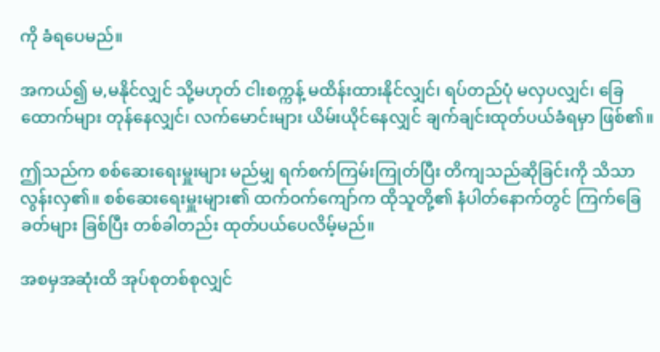ကို ခံရပေမည်။

အကယ်၍ မ,မနိုင်လျှင် သို့မဟုတ် ငါးစက္ကန့် မထိန်းထားနိုင်လျှင်၊ ရပ်တည်ပုံ မလှပလျှင်၊ ခြေထောက်များ တုန်နေလျှင်၊ လက်မောင်းများ ယိမ်းယိုင်နေလျှင် ချက်ချင်းထုတ်ပယ်ခံရမှာ ဖြစ်၏။

ဤသည်က စစ်ဆေးရေးမှူးများ မည်မျှ ရက်စက်ကြမ်းကြုတ်ပြီး တိကျသည်ဆိုခြင်းကို သိသာလွန်းလှ၏။ စစ်ဆေးရေးမှူးများ၏ ထက်ဝက်ကျော်က ထိုသူတို့၏ နံပါတ်နောက်တွင် ကြက်ခြေခတ်များ ခြစ်ပြီး တစ်ခါတည်း ထုတ်ပယ်ပေလိမ့်မည်။

အစမှအဆုံးထိ အုပ်စုတစ်စုလျှင်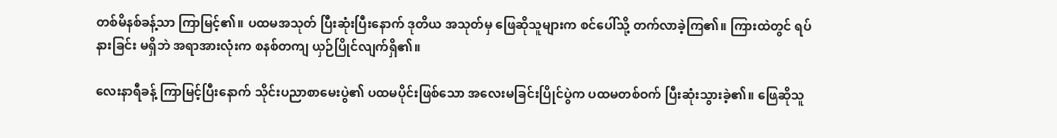တစ်မိနစ်ခန့်သာ ကြာမြင့်၏။ ပထမအသုတ် ပြီးဆုံးပြီးနောက် ဒုတိယ အသုတ်မှ ဖြေဆိုသူများက စင်ပေါ်သို့ တက်လာခဲ့ကြ၏။ ကြားထဲတွင် ရပ်နားခြင်း မရှိဘဲ အရာအားလုံးက စနစ်တကျ ယှဉ်ပြိုင်လျက်ရှိ၏။

လေးနာရီခန့် ကြာမြင့်ပြီးနောက် သိုင်းပညာစာမေးပွဲ၏ ပထမပိုင်းဖြစ်သော အလေးမခြင်းပြိုင်ပွဲက ပထမတစ်ဝက် ပြီးဆုံးသွားခဲ့၏။ ဖြေဆိုသူ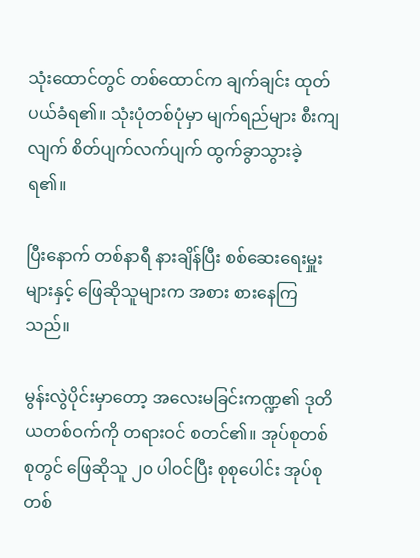သုံးထောင်တွင် တစ်ထောင်က ချက်ချင်း ထုတ်ပယ်ခံရ၏။ သုံးပုံတစ်ပုံမှာ မျက်ရည်များ စီးကျလျက် စိတ်ပျက်လက်ပျက် ထွက်ခွာသွားခဲ့ရ၏။

ပြီးနောက် တစ်နာရီ နားချိန်ပြီး စစ်ဆေးရေးမှူးများနှင့် ဖြေဆိုသူများက အစား စားနေကြသည်။

မွန်းလွဲပိုင်းမှာတော့ အလေးမခြင်းကဏ္ဍ၏ ဒုတိယတစ်ဝက်ကို တရားဝင် စတင်၏။ အုပ်စုတစ်စုတွင် ဖြေဆိုသူ ၂၀ ပါဝင်ပြီး စုစုပေါင်း အုပ်စုတစ်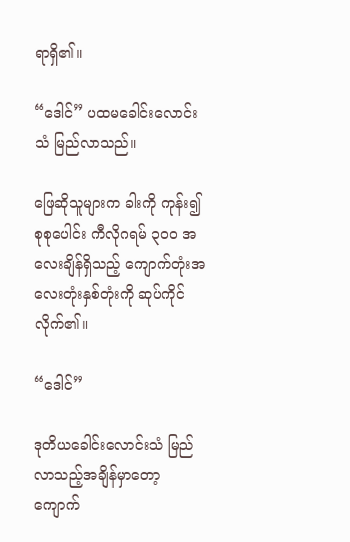ရာရှိ၏။

“ဒေါင်” ပထမခေါင်းလောင်းသံ မြည်လာသည်။

ဖြေဆိုသူများက ခါးကို ကုန်း၍ စုစုပေါင်း ကီလိုဂရမ် ၃၀၀ အလေးချိန်ရှိသည့် ကျောက်တုံးအလေးတုံးနှစ်တုံးကို ဆုပ်ကိုင်လိုက်၏။

“ဒေါင်”

ဒုတိယခေါင်းလောင်းသံ မြည်လာသည့်အချိန်မှာတော့ ကျောက်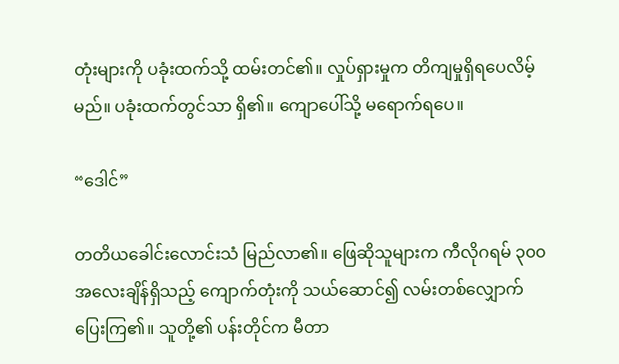တုံးများကို ပခုံးထက်သို့ ထမ်းတင်၏။ လှုပ်ရှားမှုက တိကျမှုရှိရပေလိမ့်မည်။ ပခုံးထက်တွင်သာ ရှိ၏။ ကျောပေါ်သို့ မရောက်ရပေ။

“ဒေါင်”

တတိယခေါင်းလောင်းသံ မြည်လာ၏။ ဖြေဆိုသူများက ကီလိုဂရမ် ၃၀၀ အလေးချိန်ရှိသည့် ကျောက်တုံးကို သယ်ဆောင်၍ လမ်းတစ်လျှောက် ပြေးကြ၏။ သူတို့၏ ပန်းတိုင်က မီတာ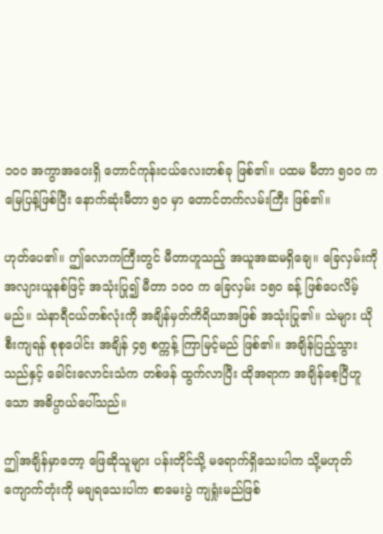၁၀၀ အကွာအဝေးရှိ တောင်ကုန်းငယ်လေးတစ်ခု ဖြစ်၏။ ပထမ မီတာ ၅၀၀ က မြေပြန့်ဖြစ်ပြီး နောက်ဆုံးမီတာ ၅၀ မှာ တောင်တက်လမ်းကြီး ဖြစ်၏။

ဟုတ်ပေ၏။ ဤလောကကြီးတွင် မီတာဟူသည့် အယူအဆမရှိချေ။ ခြေလှမ်းကို အလျားယူနစ်ဖြင့် အသုံးပြု၍ မီတာ ၁၀၀ က ခြေလှမ်း ၁၅၀ ခန့် ဖြစ်ပေလိမ့်မည်။ သဲနာရီငယ်တစ်လုံးကို အချိန်မှတ်ကိရိယာအဖြစ် အသုံးပြု၏။ သဲများ ယိုစီးကျရန် စုစုပေါင်း အချိန် ၄၅ စက္ကန့် ကြာမြင့်မည် ဖြစ်၏။ အချိန်ပြည့်သွားသည်နှင့် ခေါင်းလောင်းသံက တစ်ဖန် ထွက်လာပြီး ထိုအရာက အချိန်စေ့ပြီဟူသော အဓိပ္ပာယ်ပေါ်သည်။

ဤအချိန်မှာတော့ ဖြေဆိုသူများ ပန်းတိုင်သို့ မရောက်ရှိသေးပါက သို့မဟုတ် ကျောက်တုံးကို မချရသေးပါက စာမေးပွဲ ကျရှုံးမည်ဖြစ်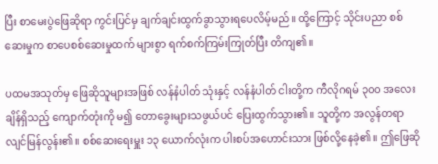ပြီး စာမေးပွဲဖြေဆိုရာ ကွင်းပြင်မှ ချက်ချင်းထွက်ခွာသွားရပေလိမ့်မည်။ ထို့ကြောင့် သိုင်းပညာ စစ်ဆေးမှုက စာပေစစ်ဆေးမှုထက် များစွာ ရက်စက်ကြမ်းကြုတ်ပြီး တိကျ၏။

ပထမအသုတ်မှ ဖြေဆိုသူများအဖြစ် လန်နံပါတ် သုံးနှင့် လန်နံပါတ် ငါးတို့က ကီလိုဂရမ် ၃၀၀ အလေးချိန်ရှိသည့် ကျောက်တုံးကို မ၍ တောခွေးများသဖွယ်ပင် ပြေးထွက်သွား၏။ သူတို့က အလွန်တရာ လျင်မြန်လွန်း၏။ စစ်ဆေးရေးမှူး ၁၃ ယောက်လုံးက ပါးစပ်အဟောင်းသား ဖြစ်လို့နေခဲ့၏။ ဤဖြေဆို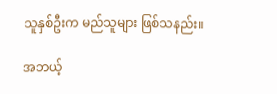သူနှစ်ဦးက မည်သူများ ဖြစ်သနည်း။

အဘယ့်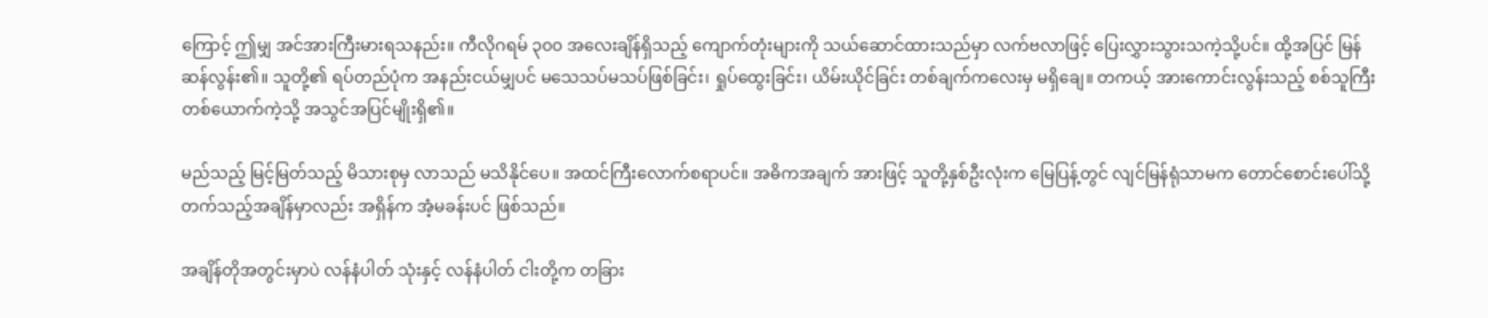ကြောင့် ဤမျှ အင်အားကြီးမားရသနည်း။ ကီလိုဂရမ် ၃၀၀ အလေးချိန်ရှိသည့် ကျောက်တုံးများကို သယ်ဆောင်ထားသည်မှာ လက်ဗလာဖြင့် ပြေးလွှားသွားသကဲ့သို့ပင်။ ထို့အပြင် မြန်ဆန်လွန်း၏။ သူတို့၏ ရပ်တည်ပုံက အနည်းငယ်မျှပင် မသေသပ်မသပ်ဖြစ်ခြင်း၊ ရှုပ်ထွေးခြင်း၊ ယိမ်းယိုင်ခြင်း တစ်ချက်ကလေးမှ မရှိချေ။ တကယ့် အားကောင်းလွန်းသည့် စစ်သူကြီးတစ်ယောက်ကဲ့သို့ အသွင်အပြင်မျိုးရှိ၏။

မည်သည့် မြင့်မြတ်သည့် မိသားစုမှ လာသည် မသိနိုင်ပေ။ အထင်ကြီးလောက်စရာပင်။ အဓိကအချက် အားဖြင့် သူတို့နှစ်ဦးလုံးက မြေပြန့်တွင် လျင်မြန်ရုံသာမက တောင်စောင်းပေါ်သို့ တက်သည့်အချိန်မှာလည်း အရှိန်က အံ့မခန်းပင် ဖြစ်သည်။

အချိန်တိုအတွင်းမှာပဲ လန်နံပါတ် သုံးနှင့် လန်နံပါတ် ငါးတို့က တခြား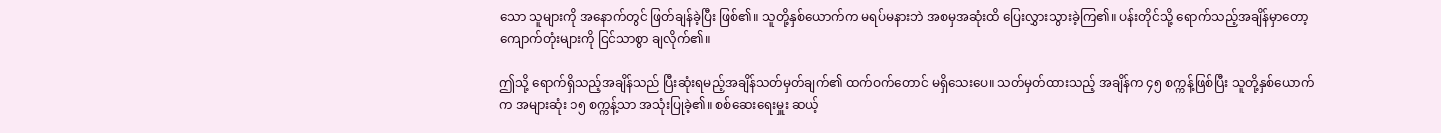သော သူများကို အနောက်တွင် ဖြတ်ချန်ခဲ့ပြီး ဖြစ်၏။ သူတို့နှစ်ယောက်က မရပ်မနားဘဲ အစမှအဆုံးထိ ပြေးလွှားသွားခဲ့ကြ၏။ ပန်းတိုင်သို့ ရောက်သည့်အချိန်မှာတော့ ကျောက်တုံးများကို ငြင်သာစွာ ချလိုက်၏။

ဤသို့ ရောက်ရှိသည့်အချိန်သည် ပြီးဆုံးရမည့်အချိန်သတ်မှတ်ချက်၏ ထက်ဝက်တောင် မရှိသေးပေ။ သတ်မှတ်ထားသည့် အချိန်က ၄၅ စက္ကန့်ဖြစ်ပြီး သူတို့နှစ်ယောက်က အများဆုံး ၁၅ စက္ကန့်သာ အသုံးပြုခဲ့၏။ စစ်ဆေးရေးမှူး ဆယ့်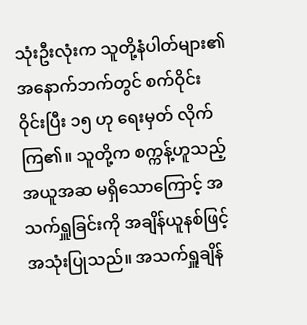သုံးဦးလုံးက သူတို့နံပါတ်များ၏ အနောက်ဘက်တွင် စက်ဝိုင်းဝိုင်းပြီး ၁၅ ဟု ရေးမှတ် လိုက်ကြ၏။ သူတို့က စက္ကန့်ဟူသည့် အယူအဆ မရှိသောကြောင့် အသက်ရှူခြင်းကို အချိန်ယူနစ်ဖြင့် အသုံးပြုသည်။ အသက်ရှူချိန်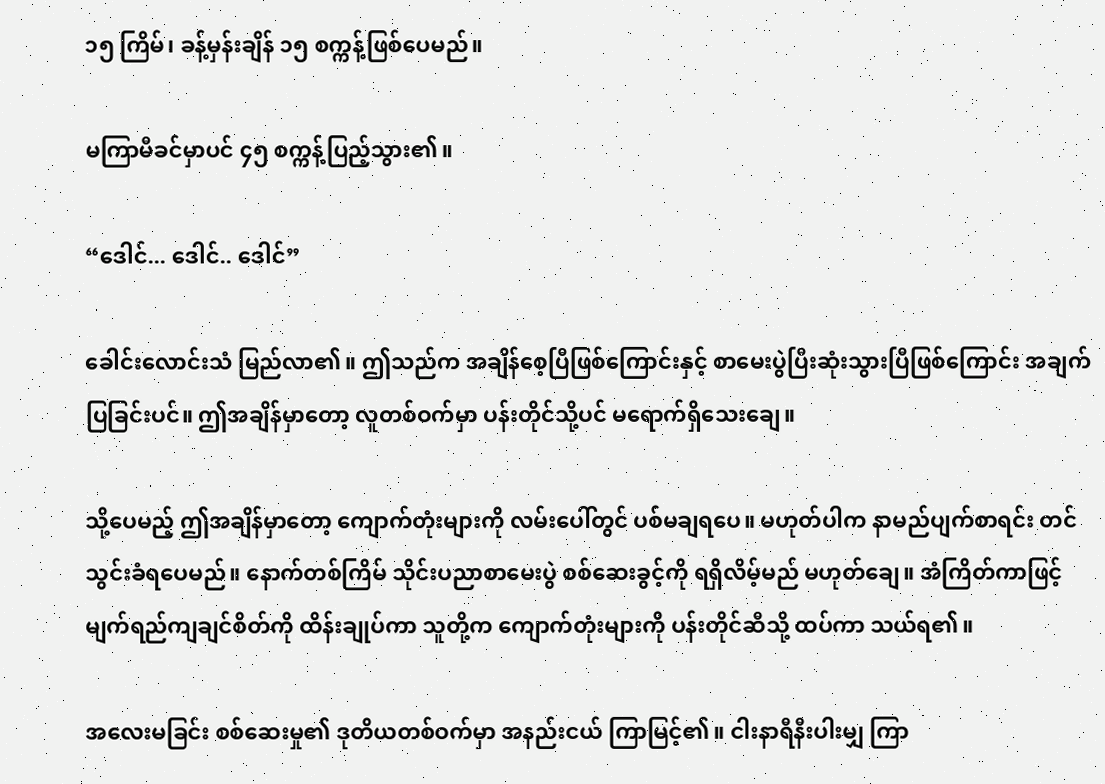၁၅ ကြိမ်၊ ခန့်မှန်းချိန် ၁၅ စက္ကန့်ဖြစ်ပေမည်။

မကြာမီခင်မှာပင် ၄၅ စက္ကန့်ပြည့်သွား၏။

“ဒေါင်... ဒေါင်.. ဒေါင်”

ခေါင်းလောင်းသံ မြည်လာ၏။ ဤသည်က အချိန်စေ့ပြီဖြစ်ကြောင်းနှင့် စာမေးပွဲပြီးဆုံးသွားပြီဖြစ်ကြောင်း အချက်ပြခြင်းပင်။ ဤအချိန်မှာတော့ လူတစ်ဝက်မှာ ပန်းတိုင်သို့ပင် မရောက်ရှိသေးချေ။

သို့ပေမည့် ဤအချိန်မှာတော့ ကျောက်တုံးများကို လမ်းပေါ်တွင် ပစ်မချရပေ။ မဟုတ်ပါက နာမည်ပျက်စာရင်း တင်သွင်းခံရပေမည်။ နောက်တစ်ကြိမ် သိုင်းပညာစာမေးပွဲ စစ်ဆေးခွင့်ကို ရရှိလိမ့်မည် မဟုတ်ချေ။ အံကြိတ်ကာဖြင့် မျက်ရည်ကျချင်စိတ်ကို ထိန်းချုပ်ကာ သူတို့က ကျောက်တုံးများကို ပန်းတိုင်ဆီသို့ ထပ်ကာ သယ်ရ၏။

အလေးမခြင်း စစ်ဆေးမှု၏ ဒုတိယတစ်ဝက်မှာ အနည်းငယ် ကြာမြင့်၏။ ငါးနာရီနီးပါးမျှ ကြာ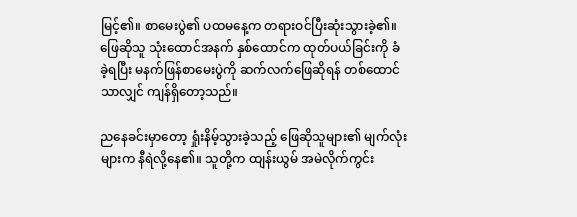မြင့်၏။ စာမေးပွဲ၏ ပထမနေ့က တရားဝင်ပြီးဆုံးသွားခဲ့၏။ ဖြေဆိုသူ သုံးထောင်အနက် နှစ်ထောင်က ထုတ်ပယ်ခြင်းကို ခံခဲ့ရပြီး မနက်ဖြန်စာမေးပွဲကို ဆက်လက်ဖြေဆိုရန် တစ်ထောင်သာလျှင် ကျန်ရှိတော့သည်။

ညနေခင်းမှာတော့ ရှုံးနိမ့်သွားခဲ့သည့် ဖြေဆိုသူများ၏ မျက်လုံးများက နီရဲလို့နေ၏။ သူတို့က ထျန်းယွမ် အမဲလိုက်ကွင်း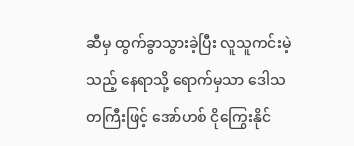ဆီမှ ထွက်ခွာသွားခဲ့ပြီး လူသူကင်းမဲ့သည့် နေရာသို့ ရောက်မှသာ ဒေါသတကြီးဖြင့် အော်ဟစ် ငိုကြွေးနိုင်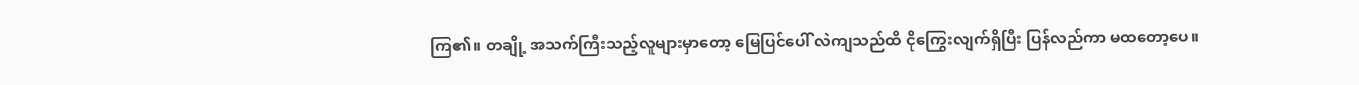ကြ၏။ တချို့ အသက်ကြီးသည့်လူများမှာတော့ မြေပြင်ပေါ် လဲကျသည်ထိ ငိုကြွေးလျက်ရှိပြီး ပြန်လည်ကာ မထတော့ပေ။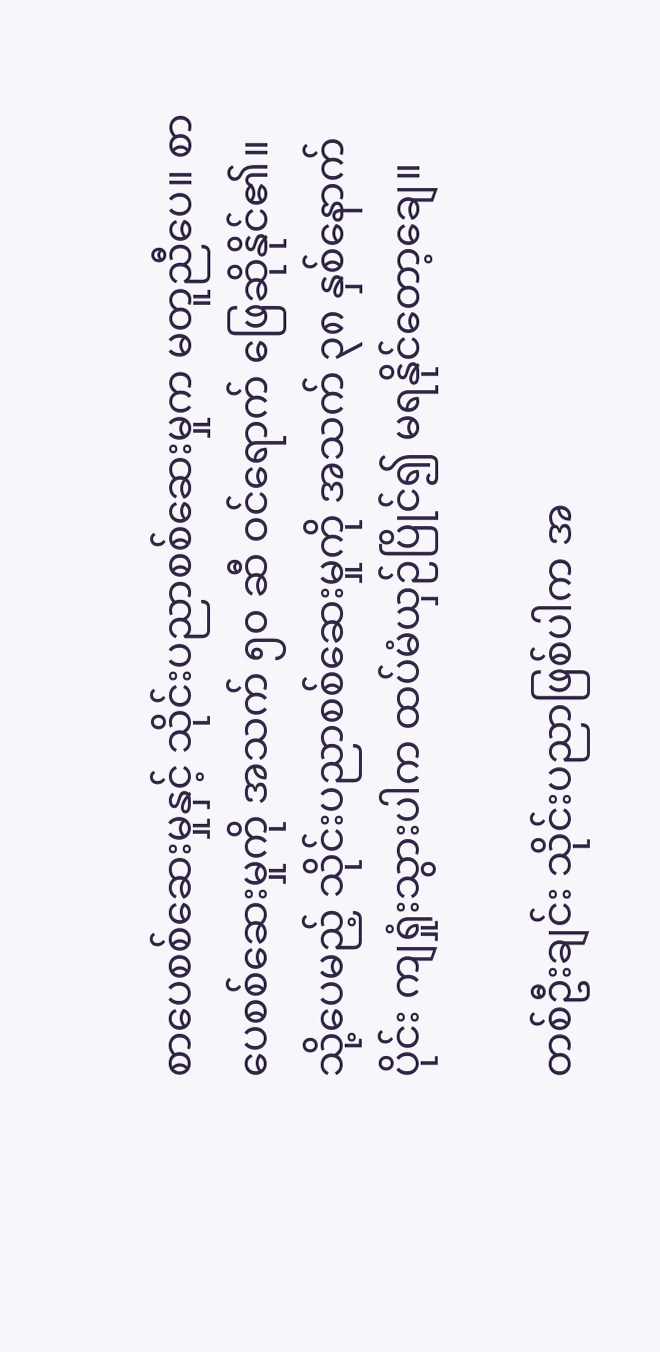စာပေစစ်ဆေးမှုနှင့် သိုင်းပညာစစ်ဆေးမှုက မတူညီပေ။ စာပေစစ်ဆေးမှုကို အသက် ၅၀ ဆီ ဝင်ရောက် ဖြေဆိုနိုင်၏။ သို့ပေမည့် သိုင်းပညာစစ်ဆေးမှုကို အသက် ၃၈ နှစ်နောက်ပိုင်း ကျရှုံးသွားပါက ထပ်မံယှဉ်ပြိုင်၍ မရနိုင်တော့ချေ။

တစ်ဦးချင်း သိုင်းပညာဖြစ်ပါက အ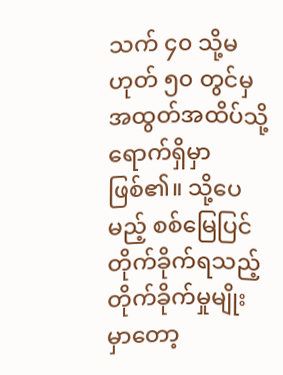သက် ၄၀ သို့မဟုတ် ၅၀ တွင်မှ အထွတ်အထိပ်သို့ ရောက်ရှိမှာ ဖြစ်၏။ သို့ပေမည့် စစ်မြေပြင် တိုက်ခိုက်ရသည့် တိုက်ခိုက်မှုမျိုးမှာတော့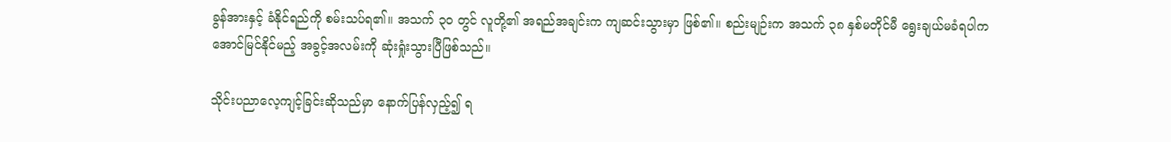ခွန်အားနှင့် ခံနိုင်ရည်ကို စမ်းသပ်ရ၏။ အသက် ၃၀ တွင် လူတို့၏ အရည်အချင်းက ကျဆင်းသွားမှာ ဖြစ်၏။ စည်းမျဉ်းက အသက် ၃၈ နှစ်မတိုင်မီ ရွေးချယ်မခံရပါက အောင်မြင်နိုင်မည့် အခွင့်အလမ်းကို ဆုံးရှုံးသွားပြီဖြစ်သည်။

သိုင်းပညာလေ့ကျင့်ခြင်းဆိုသည်မှာ နောက်ပြန်လှည့်၍ ရ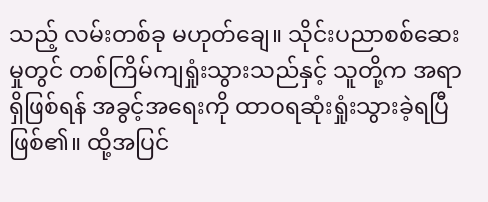သည့် လမ်းတစ်ခု မဟုတ်ချေ။ သိုင်းပညာစစ်ဆေးမှုတွင် တစ်ကြိမ်ကျရှုံးသွားသည်နှင့် သူတို့က အရာရှိဖြစ်ရန် အခွင့်အရေးကို ထာဝရဆုံးရှုံးသွားခဲ့ရပြီ ဖြစ်၏။ ထို့အပြင်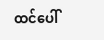ထင်ပေါ်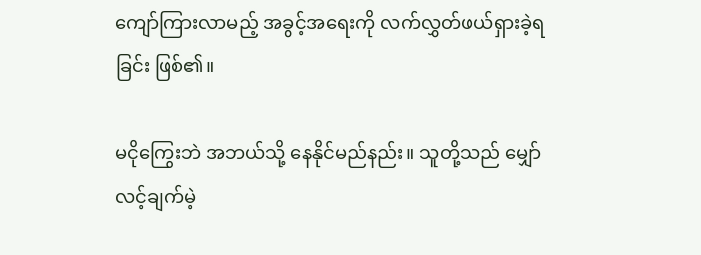ကျော်ကြားလာမည့် အခွင့်အရေးကို လက်လွှတ်ဖယ်ရှားခဲ့ရခြင်း ဖြစ်၏။

မငိုကြွေးဘဲ အဘယ်သို့ နေနိုင်မည်နည်း။ သူတို့သည် မျှော်လင့်ချက်မဲ့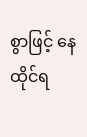စွာဖြင့် နေထိုင်ရ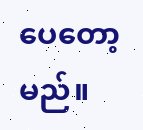ပေတော့မည်။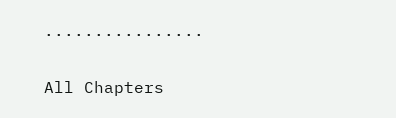................

All Chapters